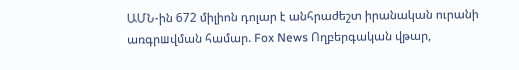ԱՄՆ-ին 672 միլիոն դոլար է անհրաժեշտ իրանական ուրանի առգրшվման համար. Fox News Ողբերգական վթար,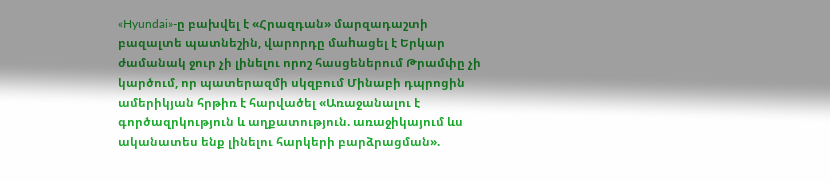«Hyundai»-ը բախվել է «Հրազդան» մարզադաշտի բազալտե պատնեշին, վարորդը մաhացել է Երկար ժամանակ ջուր չի լինելու որոշ հասցեներում Թրամփը չի կարծում, որ պատերազմի սկզբում Մինաբի դպրոցին ամերիկյան հրթիռ է հարվածել «Առաջանալու է գործազրկություն և աղքատություն. առաջիկայում ևս ականատես ենք լինելու հարկերի բարձրացման».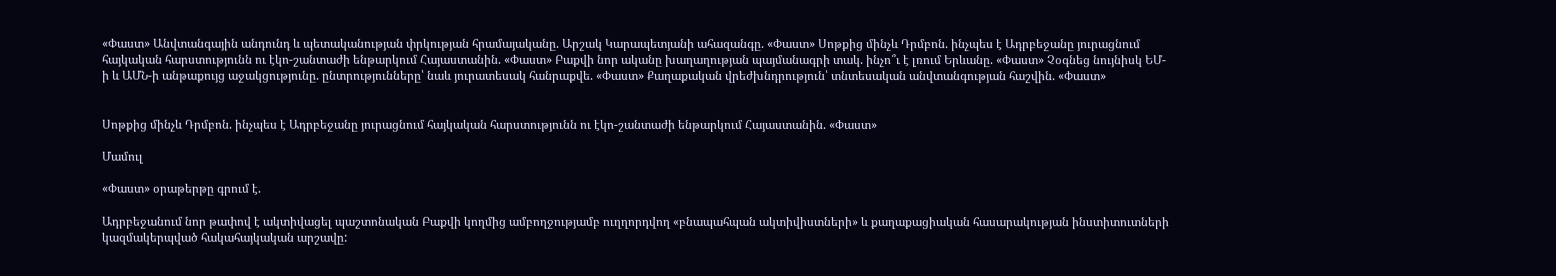«Փաստ» Անվտանգային անդունդ և պետականության փրկության հրամայականը. Արշակ Կարապետյանի ահազանգը. «Փաստ» Սոթքից մինչև Դրմբոն. ինչպես է Ադրբեջանը յուրացնում հայկական հարստությունն ու էկո-շանտաժի ենթարկում Հայաստանին. «Փաստ» Բաքվի նոր ականը խաղաղության պայմանագրի տակ. ինչո՞ւ է լռում Երևանը. «Փաստ» Չօգնեց նույնիսկ ԵՄ-ի և ԱՄՆ-ի անթաքույց աջակցությունը. ընտրությունները՝ նաև յուրատեսակ հանրաքվե. «Փաստ» Քաղաքական վրեժխնդրություն՝ տնտեսական անվտանգության հաշվին. «Փաստ»


Սոթքից մինչև Դրմբոն. ինչպես է Ադրբեջանը յուրացնում հայկական հարստությունն ու էկո-շանտաժի ենթարկում Հայաստանին. «Փաստ»

Մամուլ

«Փաստ» օրաթերթը գրում է.

Ադրբեջանում նոր թափով է ակտիվացել պաշտոնական Բաքվի կողմից ամբողջությամբ ուղղորդվող «բնապահպան ակտիվիստների» և քաղաքացիական հասարակության ինստիտուտների կազմակերպված հակահայկական արշավը: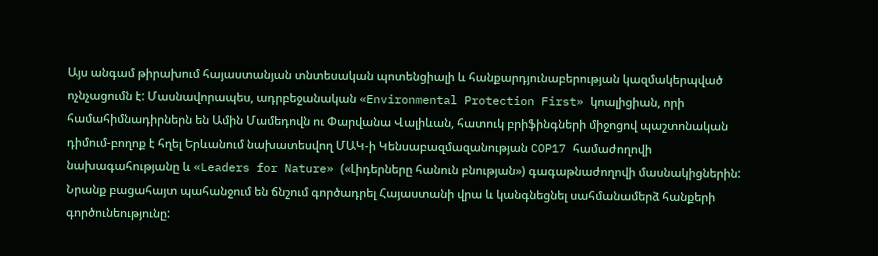Այս անգամ թիրախում հայաստանյան տնտեսական պոտենցիալի և հանքարդյունաբերության կազմակերպված ոչնչացումն է: Մասնավորապես, ադրբեջանական «Environmental Protection First» կոալիցիան, որի համահիմնադիրներն են Ամին Մամեդովն ու Փարվանա Վալիևան, հատուկ բրիֆինգների միջոցով պաշտոնական դիմում-բողոք է հղել Երևանում նախատեսվող ՄԱԿ-ի Կենսաբազմազանության COP17 համաժողովի նախագահությանը և «Leaders for Nature» («Լիդերները հանուն բնության») գագաթնաժողովի մասնակիցներին: Նրանք բացահայտ պահանջում են ճնշում գործադրել Հայաստանի վրա և կանգնեցնել սահմանամերձ հանքերի գործունեությունը: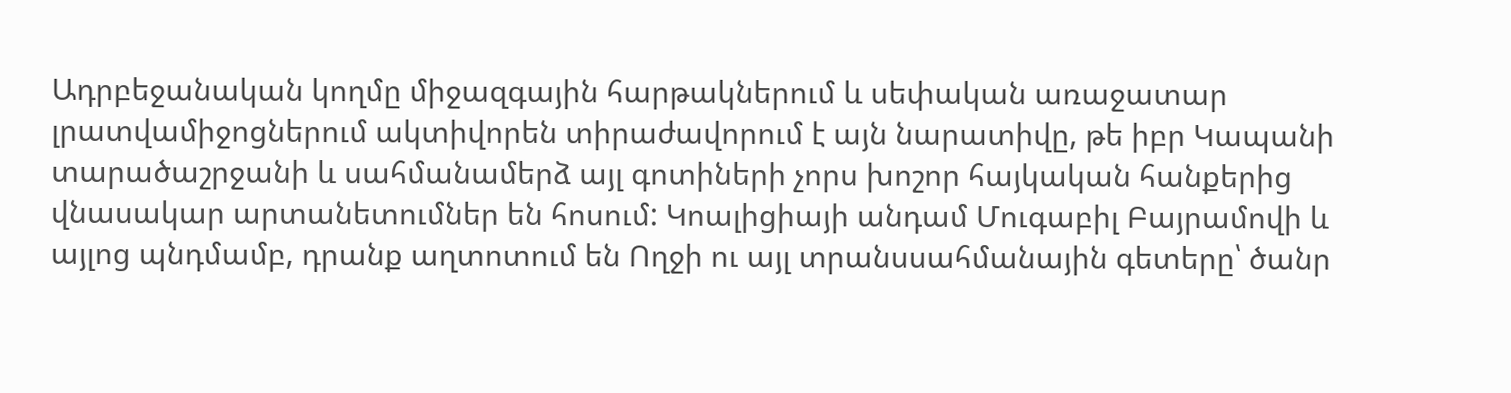Ադրբեջանական կողմը միջազգային հարթակներում և սեփական առաջատար լրատվամիջոցներում ակտիվորեն տիրաժավորում է այն նարատիվը, թե իբր Կապանի տարածաշրջանի և սահմանամերձ այլ գոտիների չորս խոշոր հայկական հանքերից վնասակար արտանետումներ են հոսում: Կոալիցիայի անդամ Մուգաբիլ Բայրամովի և այլոց պնդմամբ, դրանք աղտոտում են Ողջի ու այլ տրանսսահմանային գետերը՝ ծանր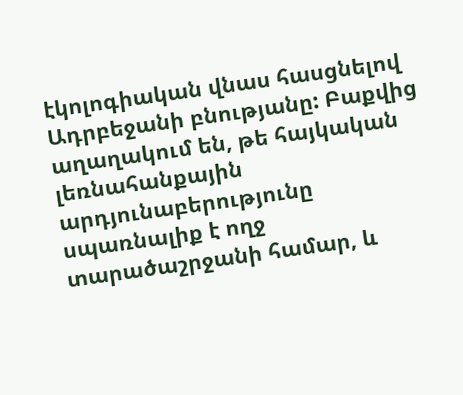էկոլոգիական վնաս հասցնելով Ադրբեջանի բնությանը: Բաքվից աղաղակում են, թե հայկական լեռնահանքային արդյունաբերությունը սպառնալիք է ողջ տարածաշրջանի համար, և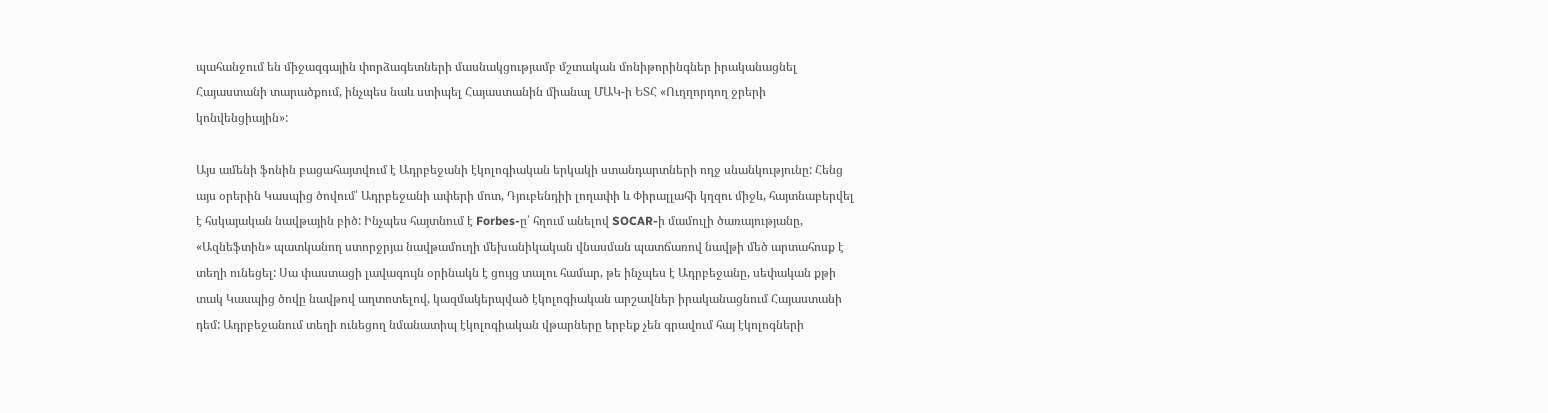պահանջում են միջազգային փորձագետների մասնակցությամբ մշտական մոնիթորինգներ իրականացնել Հայաստանի տարածքում, ինչպես նաև ստիպել Հայաստանին միանալ ՄԱԿ-ի ԵՏՀ «Ուղղորդող ջրերի կոնվենցիային»:

Այս ամենի ֆոնին բացահայտվում է Ադրբեջանի էկոլոգիական երկակի ստանդարտների ողջ սնանկությունը: Հենց այս օրերին Կասպից ծովում՝ Ադրբեջանի ափերի մոտ, Դյուբենդիի լողափի և Փիրալլահի կղզու միջև, հայտնաբերվել է հսկայական նավթային բիծ: Ինչպես հայտնում է Forbes-ը՝ հղում անելով SOCAR-ի մամուլի ծառայությանը, «Ազնեֆտին» պատկանող ստորջրյա նավթամուղի մեխանիկական վնասման պատճառով նավթի մեծ արտահոսք է տեղի ունեցել: Սա փաստացի լավագույն օրինակն է ցույց տալու համար, թե ինչպես է Ադրբեջանը, սեփական քթի տակ Կասպից ծովը նավթով աղտոտելով, կազմակերպված էկոլոգիական արշավներ իրականացնում Հայաստանի դեմ: Ադրբեջանում տեղի ունեցող նմանատիպ էկոլոգիական վթարները երբեք չեն գրավում հայ էկոլոգների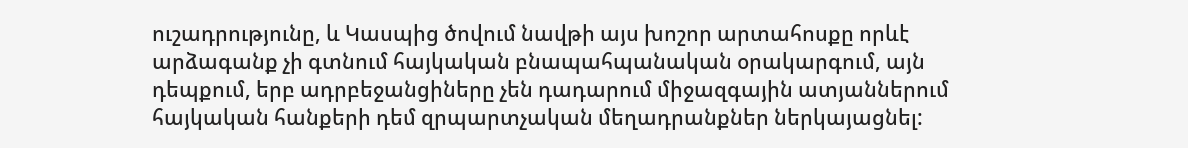ուշադրությունը, և Կասպից ծովում նավթի այս խոշոր արտահոսքը որևէ արձագանք չի գտնում հայկական բնապահպանական օրակարգում, այն դեպքում, երբ ադրբեջանցիները չեն դադարում միջազգային ատյաններում հայկական հանքերի դեմ զրպարտչական մեղադրանքներ ներկայացնել: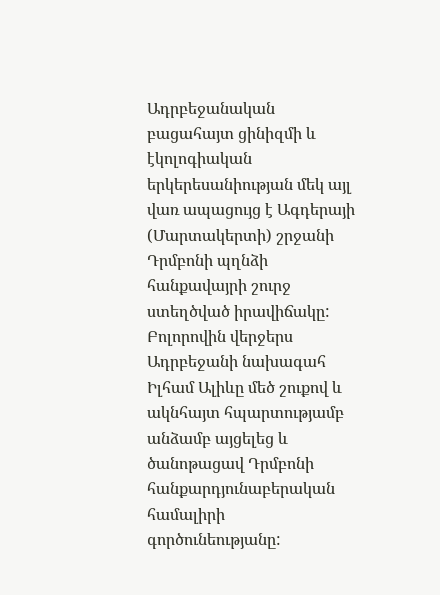Ադրբեջանական բացահայտ ցինիզմի և էկոլոգիական երկերեսանիության մեկ այլ վառ ապացույց է Ագդերայի (Մարտակերտի) շրջանի Դրմբոնի պղնձի հանքավայրի շուրջ ստեղծված իրավիճակը: Բոլորովին վերջերս Ադրբեջանի նախագահ Իլհամ Ալիևը մեծ շուքով և ակնհայտ հպարտությամբ անձամբ այցելեց և ծանոթացավ Դրմբոնի հանքարդյունաբերական համալիրի գործունեությանը: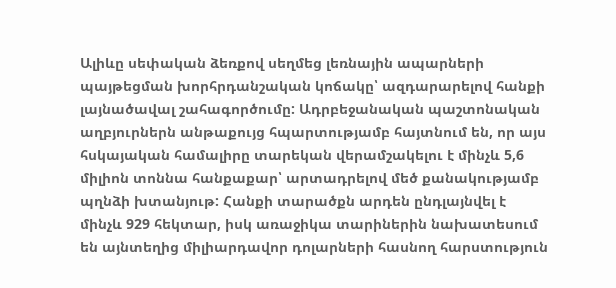Ալիևը սեփական ձեռքով սեղմեց լեռնային ապարների պայթեցման խորհրդանշական կոճակը՝ ազդարարելով հանքի լայնածավալ շահագործումը: Ադրբեջանական պաշտոնական աղբյուրներն անթաքույց հպարտությամբ հայտնում են, որ այս հսկայական համալիրը տարեկան վերամշակելու է մինչև 5,6 միլիոն տոննա հանքաքար՝ արտադրելով մեծ քանակությամբ պղնձի խտանյութ: Հանքի տարածքն արդեն ընդլայնվել է մինչև 929 հեկտար, իսկ առաջիկա տարիներին նախատեսում են այնտեղից միլիարդավոր դոլարների հասնող հարստություն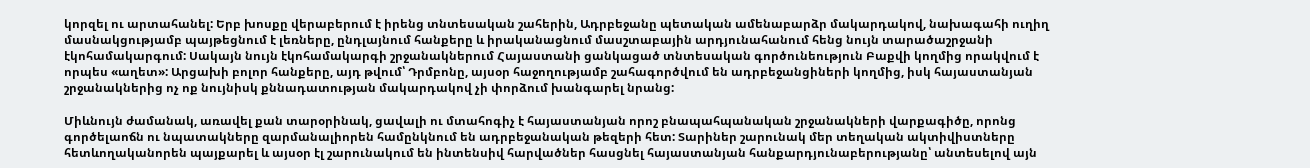կորզել ու արտահանել: Երբ խոսքը վերաբերում է իրենց տնտեսական շահերին, Ադրբեջանը պետական ամենաբարձր մակարդակով, նախագահի ուղիղ մասնակցությամբ պայթեցնում է լեռները, ընդլայնում հանքերը և իրականացնում մասշտաբային արդյունահանում հենց նույն տարածաշրջանի էկոհամակարգում: Սակայն նույն էկոհամակարգի շրջանակներում Հայաստանի ցանկացած տնտեսական գործունեություն Բաքվի կողմից որակվում է որպես «աղետ»: Արցախի բոլոր հանքերը, այդ թվում՝ Դրմբոնը, այսօր հաջողությամբ շահագործվում են ադրբեջանցիների կողմից, իսկ հայաստանյան շրջանակներից ոչ ոք նույնիսկ քննադատության մակարդակով չի փորձում խանգարել նրանց:

Միևնույն ժամանակ, առավել քան տարօրինակ, ցավալի ու մտահոգիչ է հայաստանյան որոշ բնապահպանական շրջանակների վարքագիծը, որոնց գործելաոճն ու նպատակները զարմանալիորեն համընկնում են ադրբեջանական թեզերի հետ: Տարիներ շարունակ մեր տեղական ակտիվիստները հետևողականորեն պայքարել և այսօր էլ շարունակում են ինտենսիվ հարվածներ հասցնել հայաստանյան հանքարդյունաբերությանը՝ անտեսելով այն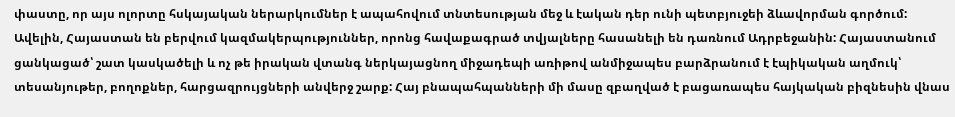փաստը, որ այս ոլորտը հսկայական ներարկումներ է ապահովում տնտեսության մեջ և էական դեր ունի պետբյուջեի ձևավորման գործում: Ավելին, Հայաստան են բերվում կազմակերպություններ, որոնց հավաքագրած տվյալները հասանելի են դառնում Ադրբեջանին: Հայաստանում ցանկացած՝ շատ կասկածելի և ոչ թե իրական վտանգ ներկայացնող միջադեպի առիթով անմիջապես բարձրանում է էպիկական աղմուկ՝ տեսանյութեր, բողոքներ, հարցազրույցների անվերջ շարք: Հայ բնապահպանների մի մասը զբաղված է բացառապես հայկական բիզնեսին վնաս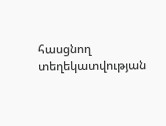հասցնող տեղեկատվության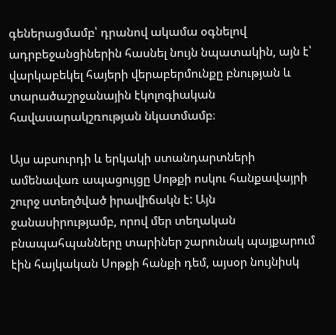գեներացմամբ՝ դրանով ակամա օգնելով ադրբեջանցիներին հասնել նույն նպատակին, այն է՝ վարկաբեկել հայերի վերաբերմունքը բնության և տարածաշրջանային էկոլոգիական հավասարակշռության նկատմամբ։

Այս աբսուրդի և երկակի ստանդարտների ամենավառ ապացույցը Սոթքի ոսկու հանքավայրի շուրջ ստեղծված իրավիճակն է: Այն ջանասիրությամբ, որով մեր տեղական բնապահպանները տարիներ շարունակ պայքարում էին հայկական Սոթքի հանքի դեմ, այսօր նույնիսկ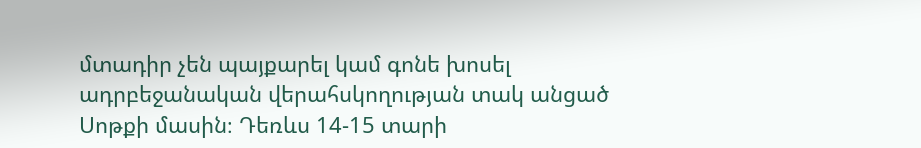մտադիր չեն պայքարել կամ գոնե խոսել ադրբեջանական վերահսկողության տակ անցած Սոթքի մասին։ Դեռևս 14-15 տարի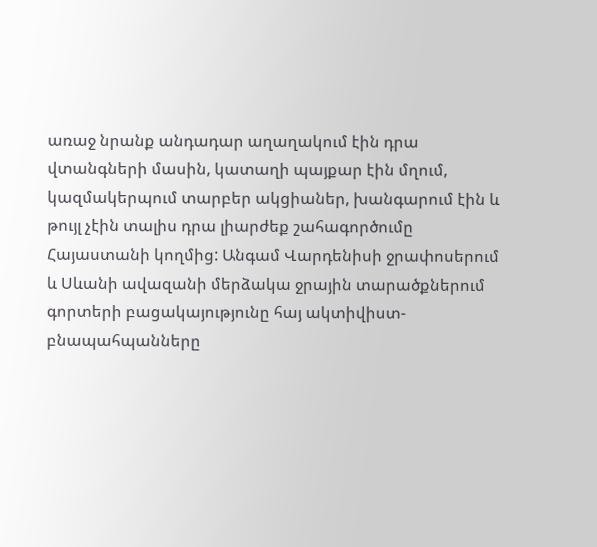առաջ նրանք անդադար աղաղակում էին դրա վտանգների մասին, կատաղի պայքար էին մղում, կազմակերպում տարբեր ակցիաներ, խանգարում էին և թույլ չէին տալիս դրա լիարժեք շահագործումը Հայաստանի կողմից: Անգամ Վարդենիսի ջրափոսերում և Սևանի ավազանի մերձակա ջրային տարածքներում գորտերի բացակայությունը հայ ակտիվիստ-բնապահպանները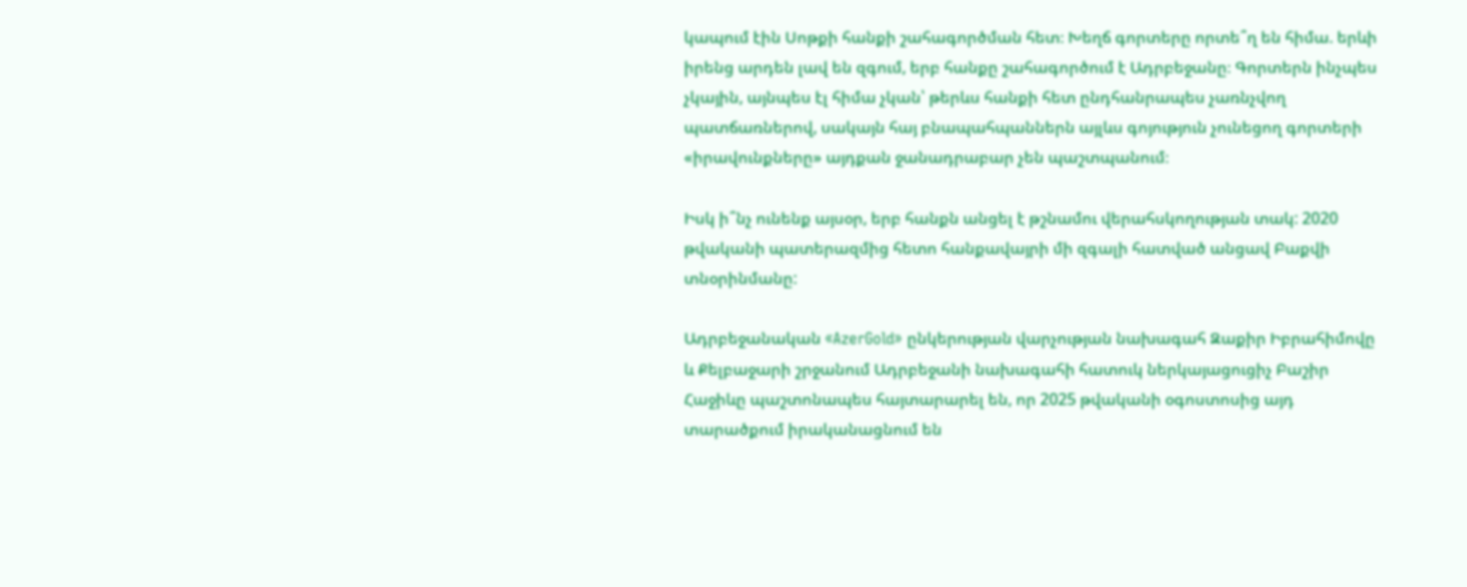կապում էին Սոթքի հանքի շահագործման հետ։ Խեղճ գորտերը որտե՞ղ են հիմա. երևի իրենց արդեն լավ են զգում, երբ հանքը շահագործում է Ադրբեջանը։ Գորտերն ինչպես չկային, այնպես էլ հիմա չկան՝ թերևս հանքի հետ ընդհանրապես չառնչվող պատճառներով, սակայն հայ բնապահպաններն այլևս գոյություն չունեցող գորտերի «իրավունքները» այդքան ջանադրաբար չեն պաշտպանում։

Իսկ ի՞նչ ունենք այսօր, երբ հանքն անցել է թշնամու վերահսկողության տակ: 2020 թվականի պատերազմից հետո հանքավայրի մի զգալի հատված անցավ Բաքվի տնօրինմանը:

Ադրբեջանական «AzerGold» ընկերության վարչության նախագահ Զաքիր Իբրահիմովը և Քելբաջարի շրջանում Ադրբեջանի նախագահի հատուկ ներկայացուցիչ Բաշիր Հաջիևը պաշտոնապես հայտարարել են, որ 2025 թվականի օգոստոսից այդ տարածքում իրականացնում են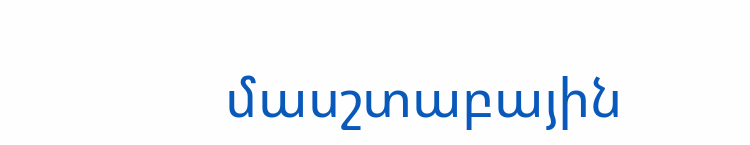մասշտաբային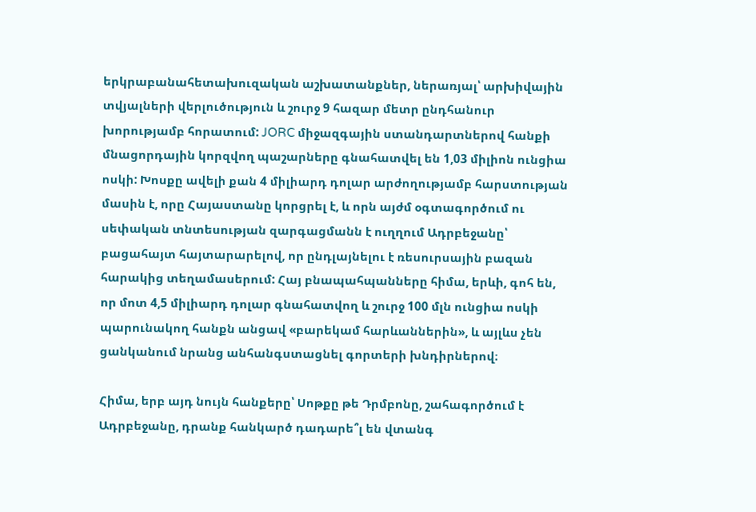երկրաբանահետախուզական աշխատանքներ, ներառյալ՝ արխիվային տվյալների վերլուծություն և շուրջ 9 հազար մետր ընդհանուր խորությամբ հորատում: JORC միջազգային ստանդարտներով հանքի մնացորդային կորզվող պաշարները գնահատվել են 1,03 միլիոն ունցիա ոսկի: Խոսքը ավելի քան 4 միլիարդ դոլար արժողությամբ հարստության մասին է, որը Հայաստանը կորցրել է, և որն այժմ օգտագործում ու սեփական տնտեսության զարգացմանն է ուղղում Ադրբեջանը՝ բացահայտ հայտարարելով, որ ընդլայնելու է ռեսուրսային բազան հարակից տեղամասերում: Հայ բնապահպանները հիմա, երևի, գոհ են, որ մոտ 4,5 միլիարդ դոլար գնահատվող և շուրջ 100 մլն ունցիա ոսկի պարունակող հանքն անցավ «բարեկամ հարևաններին», և այլևս չեն ցանկանում նրանց անհանգստացնել գորտերի խնդիրներով։

Հիմա, երբ այդ նույն հանքերը՝ Սոթքը թե Դրմբոնը, շահագործում է Ադրբեջանը, դրանք հանկարծ դադարե՞լ են վտանգ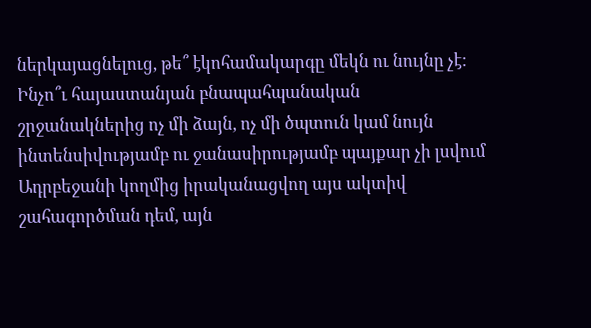ներկայացնելուց, թե՞ էկոհամակարգը մեկն ու նույնը չէ: Ինչո՞ւ հայաստանյան բնապահպանական շրջանակներից ոչ մի ձայն, ոչ մի ծպտուն կամ նույն ինտենսիվությամբ ու ջանասիրությամբ պայքար չի լսվում Ադրբեջանի կողմից իրականացվող այս ակտիվ շահագործման դեմ, այն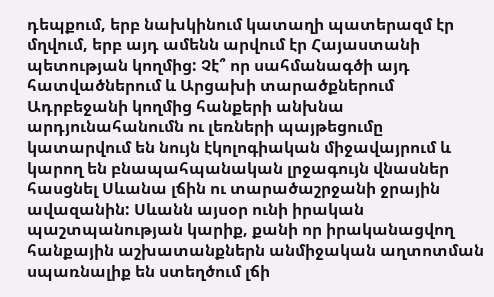դեպքում, երբ նախկինում կատաղի պատերազմ էր մղվում, երբ այդ ամենն արվում էր Հայաստանի պետության կողմից: Չէ՞ որ սահմանագծի այդ հատվածներում և Արցախի տարածքներում Ադրբեջանի կողմից հանքերի անխնա արդյունահանումն ու լեռների պայթեցումը կատարվում են նույն էկոլոգիական միջավայրում և կարող են բնապահպանական լրջագույն վնասներ հասցնել Սևանա լճին ու տարածաշրջանի ջրային ավազանին: Սևանն այսօր ունի իրական պաշտպանության կարիք, քանի որ իրականացվող հանքային աշխատանքներն անմիջական աղտոտման սպառնալիք են ստեղծում լճի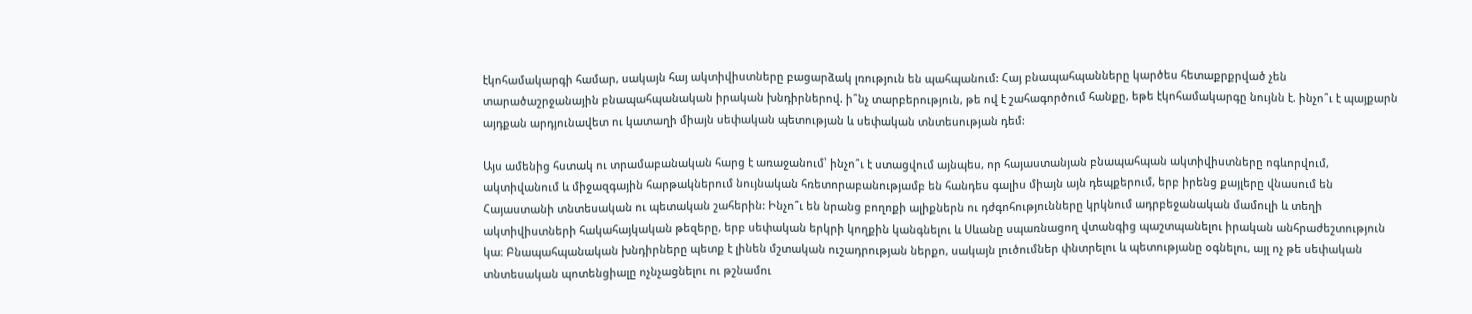էկոհամակարգի համար, սակայն հայ ակտիվիստները բացարձակ լռություն են պահպանում: Հայ բնապահպանները կարծես հետաքրքրված չեն տարածաշրջանային բնապահպանական իրական խնդիրներով. ի՞նչ տարբերություն, թե ով է շահագործում հանքը, եթե էկոհամակարգը նույնն է. ինչո՞ւ է պայքարն այդքան արդյունավետ ու կատաղի միայն սեփական պետության և սեփական տնտեսության դեմ:

Այս ամենից հստակ ու տրամաբանական հարց է առաջանում՝ ինչո՞ւ է ստացվում այնպես, որ հայաստանյան բնապահպան ակտիվիստները ոգևորվում, ակտիվանում և միջազգային հարթակներում նույնական հռետորաբանությամբ են հանդես գալիս միայն այն դեպքերում, երբ իրենց քայլերը վնասում են Հայաստանի տնտեսական ու պետական շահերին: Ինչո՞ւ են նրանց բողոքի ալիքներն ու դժգոհությունները կրկնում ադրբեջանական մամուլի և տեղի ակտիվիստների հակահայկական թեզերը, երբ սեփական երկրի կողքին կանգնելու և Սևանը սպառնացող վտանգից պաշտպանելու իրական անհրաժեշտություն կա։ Բնապահպանական խնդիրները պետք է լինեն մշտական ուշադրության ներքո, սակայն լուծումներ փնտրելու և պետությանը օգնելու, այլ ոչ թե սեփական տնտեսական պոտենցիալը ոչնչացնելու ու թշնամու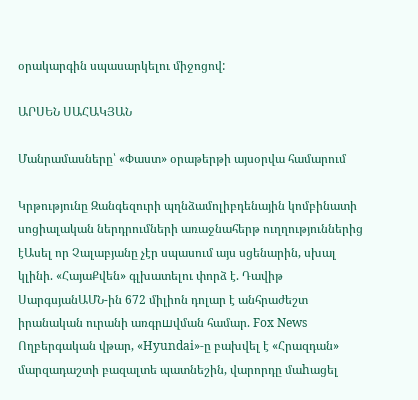օրակարգին սպասարկելու միջոցով:

ԱՐՍԵՆ ՍԱՀԱԿՅԱՆ

Մանրամասները՝ «Փաստ» օրաթերթի այսօրվա համարում

Կրթությունը Զանգեզուրի պղնձամոլիբդենային կոմբինատի սոցիալական ներդրումների առաջնահերթ ուղղություններից էԱսել որ Չալաբյանը չէր սպասում այս սցենարին, սխալ կլինի. «ՀայաՔվեն» գլխատելու փորձ է. Դավիթ ՍարգսյանԱՄՆ-ին 672 միլիոն դոլար է անհրաժեշտ իրանական ուրանի առգրшվման համար. Fox News Ողբերգական վթար, «Hyundai»-ը բախվել է «Հրազդան» մարզադաշտի բազալտե պատնեշին, վարորդը մաhացել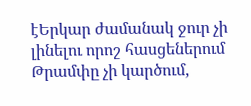էԵրկար ժամանակ ջուր չի լինելու որոշ հասցեներում Թրամփը չի կարծում,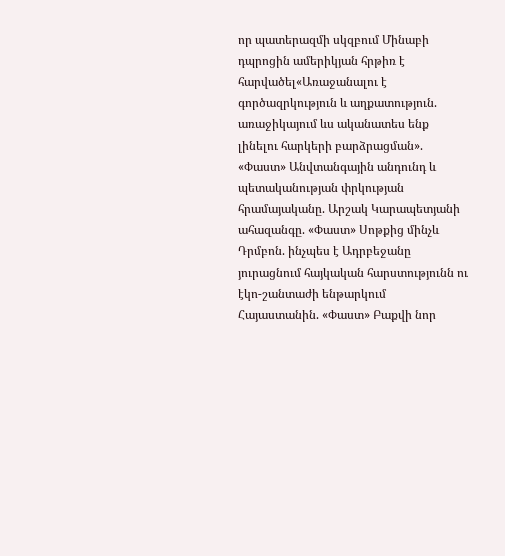որ պատերազմի սկզբում Մինաբի դպրոցին ամերիկյան հրթիռ է հարվածել«Առաջանալու է գործազրկություն և աղքատություն. առաջիկայում ևս ականատես ենք լինելու հարկերի բարձրացման». «Փաստ» Անվտանգային անդունդ և պետականության փրկության հրամայականը. Արշակ Կարապետյանի ահազանգը. «Փաստ» Սոթքից մինչև Դրմբոն. ինչպես է Ադրբեջանը յուրացնում հայկական հարստությունն ու էկո-շանտաժի ենթարկում Հայաստանին. «Փաստ» Բաքվի նոր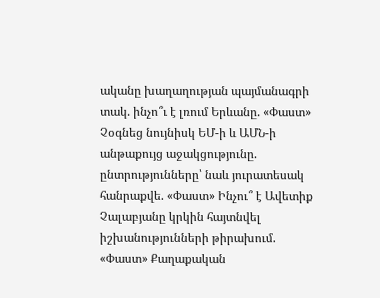ականը խաղաղության պայմանագրի տակ. ինչո՞ւ է լռում Երևանը. «Փաստ» Չօգնեց նույնիսկ ԵՄ-ի և ԱՄՆ-ի անթաքույց աջակցությունը. ընտրությունները՝ նաև յուրատեսակ հանրաքվե. «Փաստ» Ինչու՞ է Ավետիք Չալաբյանը կրկին հայտնվել իշխանությունների թիրախում. «Փաստ» Քաղաքական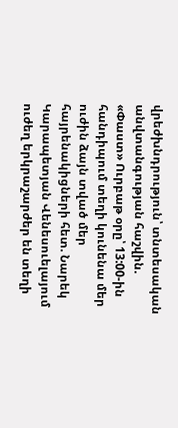վրեժխնդրություն՝ տնտեսական անվտանգության հաշվին. «Փաստ» Ուրբաթ օրը՝ 13:00-ին հանդիպում տեղի կունենա մեր ուժին ձայն տված մեր հայրենակիցների հետ. Նարեկ Կարապետյան Վենեսուելայում ուժեղ երկրաշարժեր են տեղի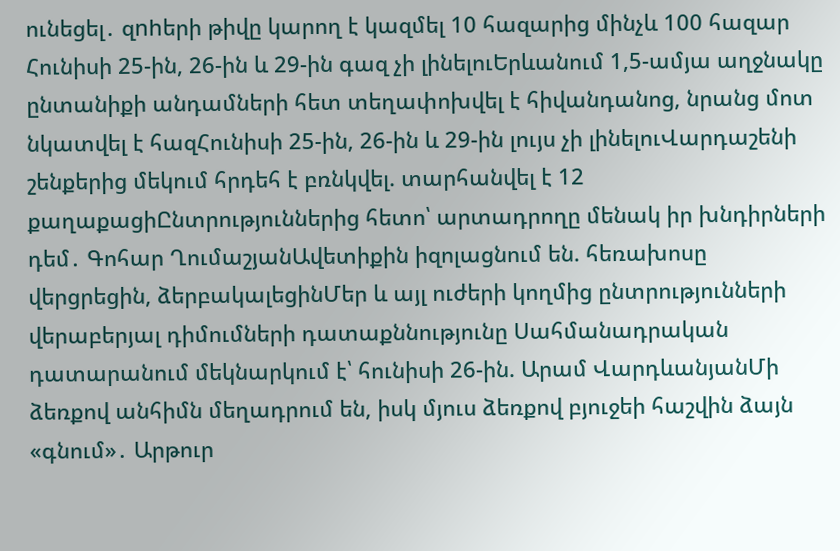ունեցել․ զnhերի թիվը կարող է կազմել 10 հազարից մինչև 100 հազար Հունիսի 25-ին, 26-ին և 29-ին գազ չի լինելուԵրևանում 1,5-ամյա աղջնակը ընտանիքի անդամների հետ տեղափոխվել է հիվանդանոց, նրանց մոտ նկատվել է հազՀունիսի 25-ին, 26-ին և 29-ին լույս չի լինելուՎարդաշենի շենքերից մեկում հրդեհ է բռնկվել. տարհանվել է 12 քաղաքացիԸնտրություններից հետո՝ արտադրողը մենակ իր խնդիրների դեմ․ Գոհար ՂումաշյանԱվետիքին իզոլացնում են. հեռախոսը վերցրեցին, ձերբակալեցինՄեր և այլ ուժերի կողմից ընտրությունների վերաբերյալ դիմումների դատաքննությունը Սահմանադրական դատարանում մեկնարկում է՝ հունիսի 26-ին. Արամ ՎարդևանյանՄի ձեռքով անհիմն մեղադրում են, իսկ մյուս ձեռքով բյուջեի հաշվին ձայն «գնում»․ Արթուր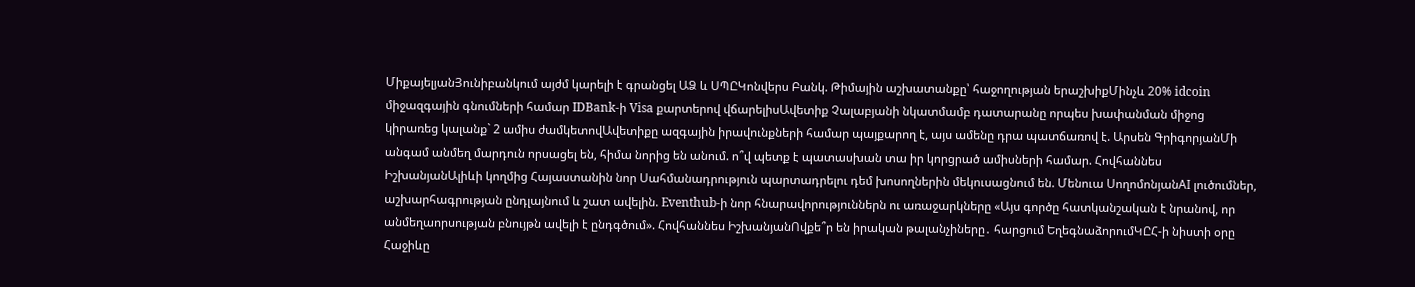ՄիքայելյանՅունիբանկում այժմ կարելի է գրանցել ԱՁ և ՍՊԸԿոնվերս Բանկ. Թիմային աշխատանքը՝ հաջողության երաշխիքՄինչև 20% idcoin միջազգային գնումների համար IDBank-ի Visa քարտերով վճարելիսԱվետիք Չալաբյանի նկատմամբ դատարանը որպես խափանման միջոց կիրառեց կալանք` 2 ամիս ժամկետովԱվետիքը ազգային իրավունքների համար պայքարող է, այս ամենը դրա պատճառով է. Արսեն ԳրիգորյանՄի անգամ անմեղ մարդուն որսացել են, հիմա նորից են անում. ո՞վ պետք է պատասխան տա իր կորցրած ամիսների համար. Հովհաննես ԻշխանյանԱլիևի կողմից Հայաստանին նոր Սահմանադրություն պարտադրելու դեմ խոսողներին մեկուսացնում են. Մենուա ՍողոմոնյանAI լուծումներ, աշխարհագրության ընդլայնում և շատ ավելին. Eventhub-ի նոր հնարավորություններն ու առաջարկները «Այս գործը հատկանշական է նրանով, որ անմեղաորսության բնույթն ավելի է ընդգծում». Հովհաննես ԻշխանյանՈվքե՞ր են իրական թալանչիները․ հարցում ԵղեգնաձորումԿԸՀ-ի նիստի օրը Հաջիևը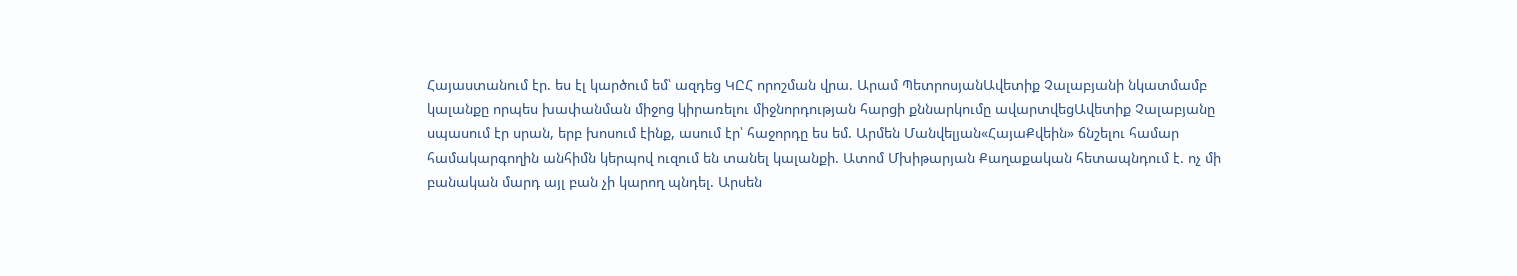Հայաստանում էր. ես էլ կարծում եմ՝ ազդեց ԿԸՀ որոշման վրա. Արամ ՊետրոսյանԱվետիք Չալաբյանի նկատմամբ կալանքը որպես խափանման միջոց կիրառելու միջնորդության հարցի քննարկումը ավարտվեցԱվետիք Չալաբյանը սպասում էր սրան, երբ խոսում էինք, ասում էր՝ հաջորդը ես եմ. Արմեն Մանվելյան«ՀայաՔվեին» ճնշելու համար համակարգողին անհիմն կերպով ուզում են տանել կալանքի. Ատոմ Մխիթարյան Քաղաքական հետապնդում է. ոչ մի բանական մարդ այլ բան չի կարող պնդել. Արսեն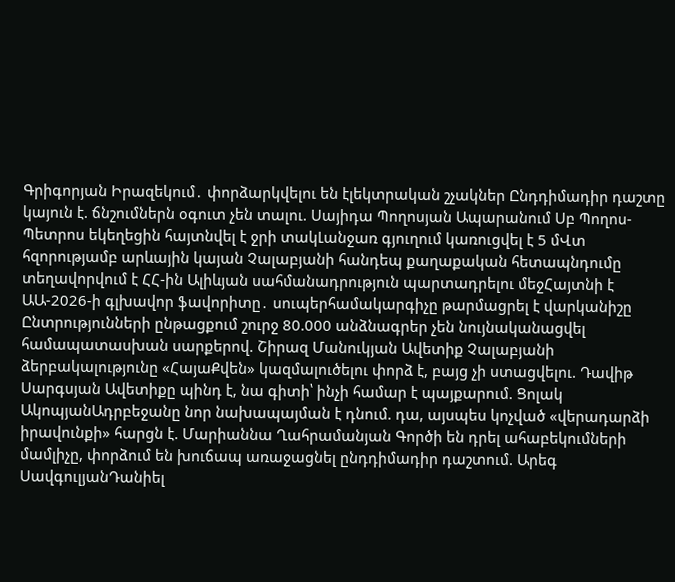Գրիգորյան Իրազեկում․ փորձարկվելու են էլեկտրական շչակներ Ընդդիմադիր դաշտը կայուն է. ճնշումներն օգուտ չեն տալու. Սայիդա Պողոսյան Ապարանում Սբ Պողոս-Պետրոս եկեղեցին հայտնվել է ջրի տակԼանջառ գյուղում կառուցվել է 5 մՎտ հզորությամբ արևային կայան Չալաբյանի հանդեպ քաղաքական հետապնդումը տեղավորվում է ՀՀ-ին Ալիևյան սահմանադրություն պարտադրելու մեջՀայտնի է ԱԱ-2026-ի գլխավոր ֆավորիտը․ սուպերհամակարգիչը թարմացրել է վարկանիշը Ընտրությունների ընթացքում շուրջ 80.000 անձնագրեր չեն նույնականացվել համապատասխան սարքերով. Շիրազ Մանուկյան Ավետիք Չալաբյանի ձերբակալությունը «ՀայաՔվեն» կազմալուծելու փորձ է, բայց չի ստացվելու. Դավիթ Սարգսյան Ավետիքը պինդ է, նա գիտի՝ ինչի համար է պայքարում. Ցոլակ ԱկոպյանԱդրբեջանը նոր նախապայման է դնում. դա, այսպես կոչված «վերադարձի իրավունքի» հարցն է. Մարիաննա Ղահրամանյան Գործի են դրել ահաբեկումների մամլիչը, փորձում են խուճապ առաջացնել ընդդիմադիր դաշտում. Արեգ ՍավգուլյանԴանիել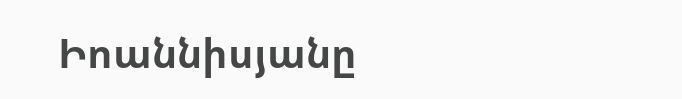Իոաննիսյանը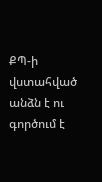ՔՊ-ի վստահված անձն է ու գործում է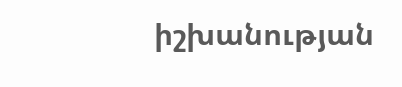իշխանության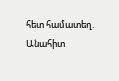հետ համատեղ. Անահիտ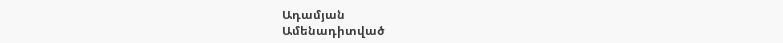Ադամյան
Ամենադիտված